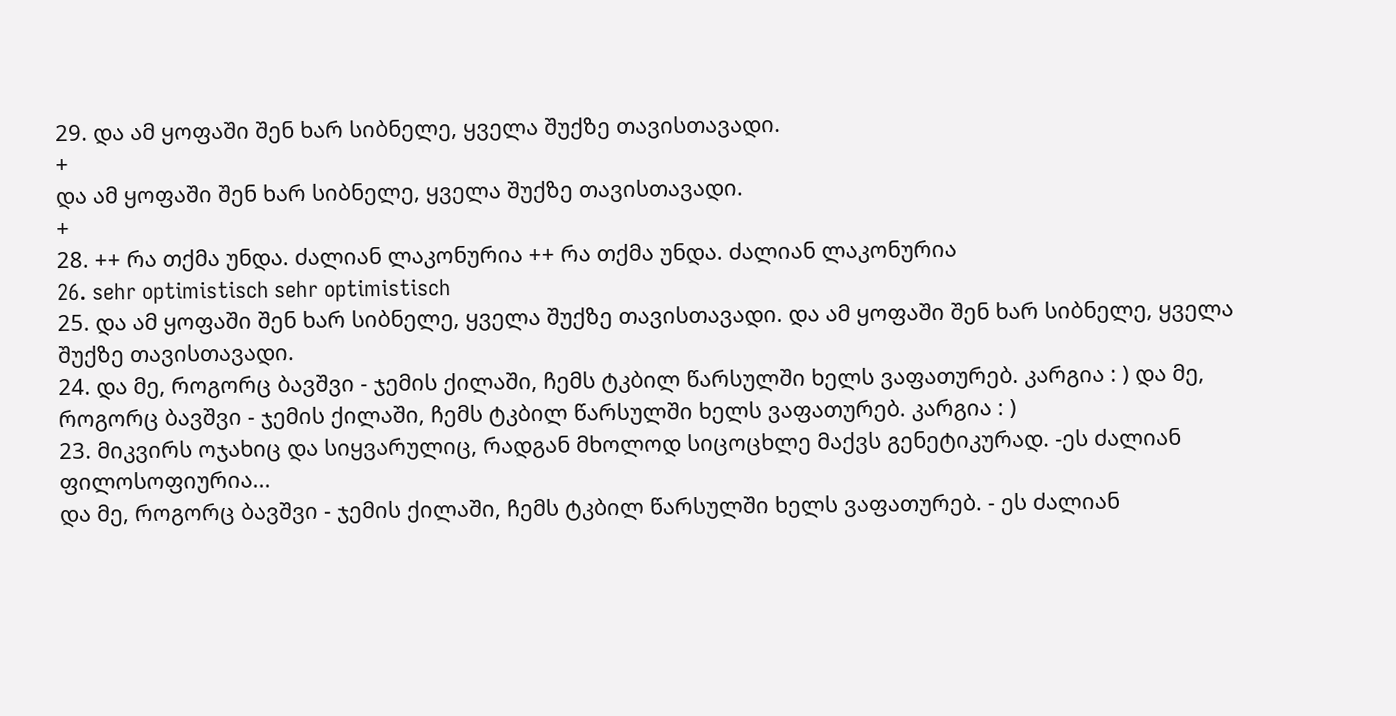29. და ამ ყოფაში შენ ხარ სიბნელე, ყველა შუქზე თავისთავადი.
+
და ამ ყოფაში შენ ხარ სიბნელე, ყველა შუქზე თავისთავადი.
+
28. ++ რა თქმა უნდა. ძალიან ლაკონურია ++ რა თქმა უნდა. ძალიან ლაკონურია
26. sehr optimistisch sehr optimistisch
25. და ამ ყოფაში შენ ხარ სიბნელე, ყველა შუქზე თავისთავადი. და ამ ყოფაში შენ ხარ სიბნელე, ყველა შუქზე თავისთავადი.
24. და მე, როგორც ბავშვი - ჯემის ქილაში, ჩემს ტკბილ წარსულში ხელს ვაფათურებ. კარგია : ) და მე, როგორც ბავშვი - ჯემის ქილაში, ჩემს ტკბილ წარსულში ხელს ვაფათურებ. კარგია : )
23. მიკვირს ოჯახიც და სიყვარულიც, რადგან მხოლოდ სიცოცხლე მაქვს გენეტიკურად. -ეს ძალიან ფილოსოფიურია...
და მე, როგორც ბავშვი - ჯემის ქილაში, ჩემს ტკბილ წარსულში ხელს ვაფათურებ. - ეს ძალიან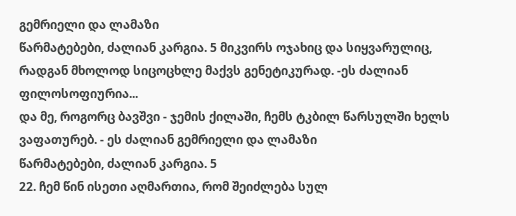გემრიელი და ლამაზი
წარმატებები, ძალიან კარგია. 5 მიკვირს ოჯახიც და სიყვარულიც, რადგან მხოლოდ სიცოცხლე მაქვს გენეტიკურად. -ეს ძალიან ფილოსოფიურია...
და მე, როგორც ბავშვი - ჯემის ქილაში, ჩემს ტკბილ წარსულში ხელს ვაფათურებ. - ეს ძალიან გემრიელი და ლამაზი
წარმატებები, ძალიან კარგია. 5
22. ჩემ წინ ისეთი აღმართია, რომ შეიძლება სულ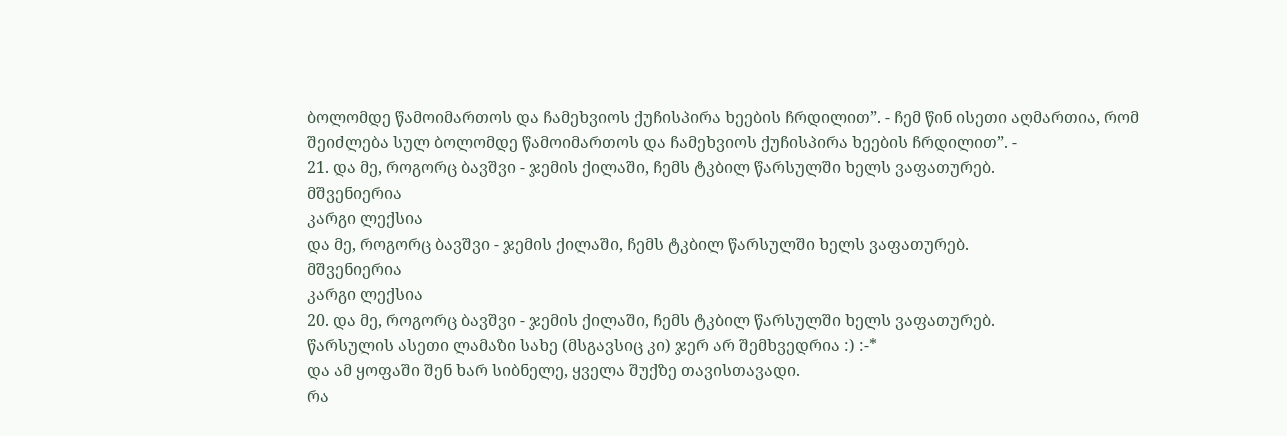ბოლომდე წამოიმართოს და ჩამეხვიოს ქუჩისპირა ხეების ჩრდილით”. - ჩემ წინ ისეთი აღმართია, რომ შეიძლება სულ ბოლომდე წამოიმართოს და ჩამეხვიოს ქუჩისპირა ხეების ჩრდილით”. -
21. და მე, როგორც ბავშვი - ჯემის ქილაში, ჩემს ტკბილ წარსულში ხელს ვაფათურებ.
მშვენიერია
კარგი ლექსია
და მე, როგორც ბავშვი - ჯემის ქილაში, ჩემს ტკბილ წარსულში ხელს ვაფათურებ.
მშვენიერია
კარგი ლექსია
20. და მე, როგორც ბავშვი - ჯემის ქილაში, ჩემს ტკბილ წარსულში ხელს ვაფათურებ.
წარსულის ასეთი ლამაზი სახე (მსგავსიც კი) ჯერ არ შემხვედრია :) :-*
და ამ ყოფაში შენ ხარ სიბნელე, ყველა შუქზე თავისთავადი.
რა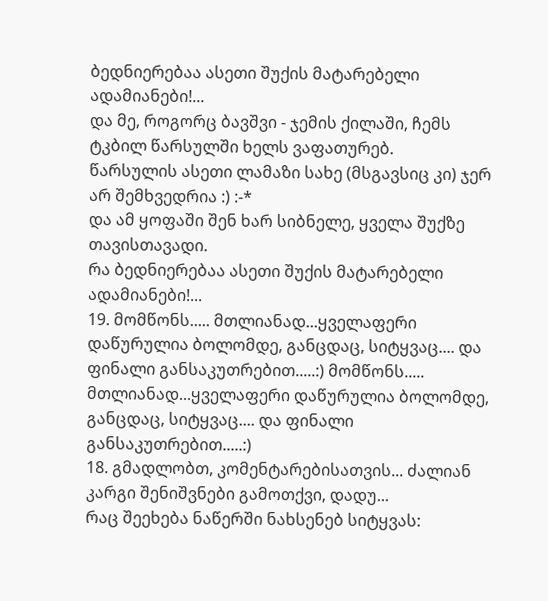ბედნიერებაა ასეთი შუქის მატარებელი ადამიანები!...
და მე, როგორც ბავშვი - ჯემის ქილაში, ჩემს ტკბილ წარსულში ხელს ვაფათურებ.
წარსულის ასეთი ლამაზი სახე (მსგავსიც კი) ჯერ არ შემხვედრია :) :-*
და ამ ყოფაში შენ ხარ სიბნელე, ყველა შუქზე თავისთავადი.
რა ბედნიერებაა ასეთი შუქის მატარებელი ადამიანები!...
19. მომწონს..... მთლიანად...ყველაფერი დაწურულია ბოლომდე, განცდაც, სიტყვაც.... და ფინალი განსაკუთრებით.....:) მომწონს..... მთლიანად...ყველაფერი დაწურულია ბოლომდე, განცდაც, სიტყვაც.... და ფინალი განსაკუთრებით.....:)
18. გმადლობთ, კომენტარებისათვის... ძალიან კარგი შენიშვნები გამოთქვი, დადუ...
რაც შეეხება ნაწერში ნახსენებ სიტყვას: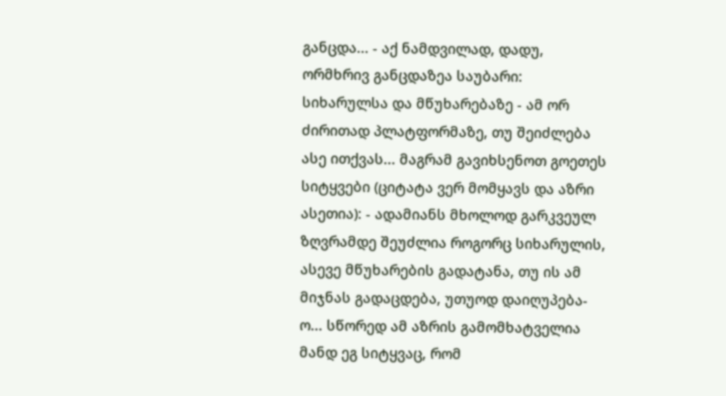განცდა... - აქ ნამდვილად, დადუ, ორმხრივ განცდაზეა საუბარი: სიხარულსა და მწუხარებაზე - ამ ორ ძირითად პლატფორმაზე, თუ შეიძლება ასე ითქვას... მაგრამ გავიხსენოთ გოეთეს სიტყვები (ციტატა ვერ მომყავს და აზრი ასეთია): - ადამიანს მხოლოდ გარკვეულ ზღვრამდე შეუძლია როგორც სიხარულის, ასევე მწუხარების გადატანა, თუ ის ამ მიჯნას გადაცდება, უთუოდ დაიღუპება-ო... სწორედ ამ აზრის გამომხატველია მანდ ეგ სიტყვაც, რომ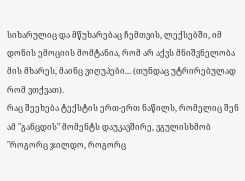სიხარულიც და მწუხარებაც ჩემთვის, ლექსებში, იმ დონის ემოციის მომტანია, რომ არ აქვს მნიშვნელობა მის მხარეს, მაინც ვიღუპები... (თუნდაც უტრირებულად რომ ვთქვათ).
რაც შეეხება ტექსტის ერთ-ერთ ნაწილს, რომელიც შენ ამ "განცდის" მომენტს დაუკავშირე, ვგულისხმობ "როგორც ჯილდო, როგორც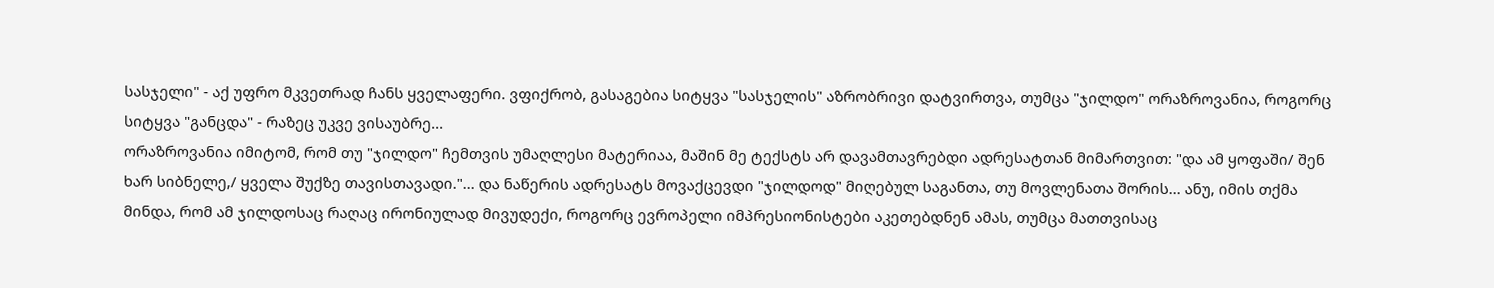სასჯელი" - აქ უფრო მკვეთრად ჩანს ყველაფერი. ვფიქრობ, გასაგებია სიტყვა "სასჯელის" აზრობრივი დატვირთვა, თუმცა "ჯილდო" ორაზროვანია, როგორც სიტყვა "განცდა" - რაზეც უკვე ვისაუბრე...
ორაზროვანია იმიტომ, რომ თუ "ჯილდო" ჩემთვის უმაღლესი მატერიაა, მაშინ მე ტექსტს არ დავამთავრებდი ადრესატთან მიმართვით: "და ამ ყოფაში/ შენ ხარ სიბნელე,/ ყველა შუქზე თავისთავადი."... და ნაწერის ადრესატს მოვაქცევდი "ჯილდოდ" მიღებულ საგანთა, თუ მოვლენათა შორის... ანუ, იმის თქმა მინდა, რომ ამ ჯილდოსაც რაღაც ირონიულად მივუდექი, როგორც ევროპელი იმპრესიონისტები აკეთებდნენ ამას, თუმცა მათთვისაც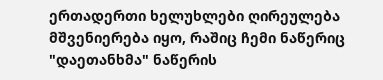ერთადერთი ხელუხლები ღირეულება მშვენიერება იყო, რაშიც ჩემი ნაწერიც "დაეთანხმა" ნაწერის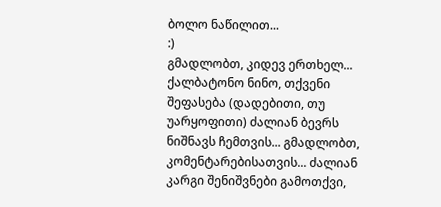ბოლო ნაწილით...
:)
გმადლობთ, კიდევ ერთხელ...
ქალბატონო ნინო, თქვენი შეფასება (დადებითი, თუ უარყოფითი) ძალიან ბევრს ნიშნავს ჩემთვის... გმადლობთ, კომენტარებისათვის... ძალიან კარგი შენიშვნები გამოთქვი,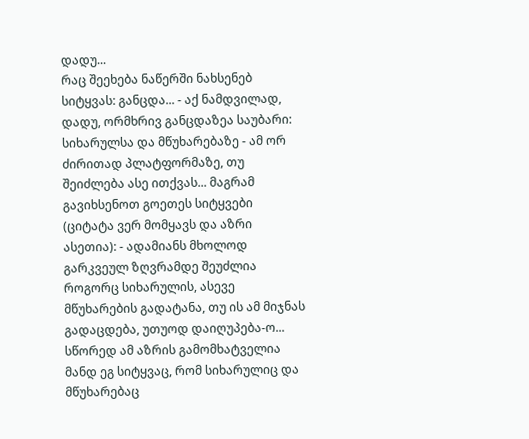დადუ...
რაც შეეხება ნაწერში ნახსენებ სიტყვას: განცდა... - აქ ნამდვილად, დადუ, ორმხრივ განცდაზეა საუბარი: სიხარულსა და მწუხარებაზე - ამ ორ ძირითად პლატფორმაზე, თუ შეიძლება ასე ითქვას... მაგრამ გავიხსენოთ გოეთეს სიტყვები (ციტატა ვერ მომყავს და აზრი ასეთია): - ადამიანს მხოლოდ გარკვეულ ზღვრამდე შეუძლია როგორც სიხარულის, ასევე მწუხარების გადატანა, თუ ის ამ მიჯნას გადაცდება, უთუოდ დაიღუპება-ო... სწორედ ამ აზრის გამომხატველია მანდ ეგ სიტყვაც, რომ სიხარულიც და მწუხარებაც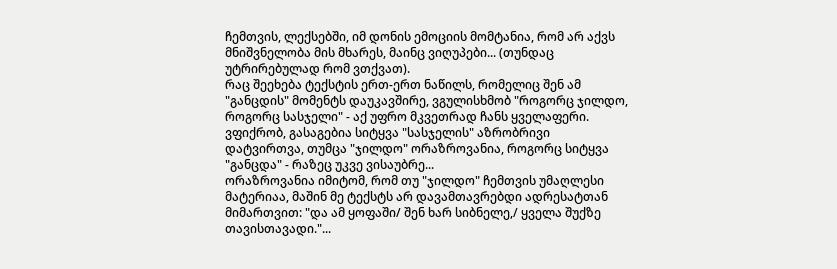ჩემთვის, ლექსებში, იმ დონის ემოციის მომტანია, რომ არ აქვს მნიშვნელობა მის მხარეს, მაინც ვიღუპები... (თუნდაც უტრირებულად რომ ვთქვათ).
რაც შეეხება ტექსტის ერთ-ერთ ნაწილს, რომელიც შენ ამ "განცდის" მომენტს დაუკავშირე, ვგულისხმობ "როგორც ჯილდო, როგორც სასჯელი" - აქ უფრო მკვეთრად ჩანს ყველაფერი. ვფიქრობ, გასაგებია სიტყვა "სასჯელის" აზრობრივი დატვირთვა, თუმცა "ჯილდო" ორაზროვანია, როგორც სიტყვა "განცდა" - რაზეც უკვე ვისაუბრე...
ორაზროვანია იმიტომ, რომ თუ "ჯილდო" ჩემთვის უმაღლესი მატერიაა, მაშინ მე ტექსტს არ დავამთავრებდი ადრესატთან მიმართვით: "და ამ ყოფაში/ შენ ხარ სიბნელე,/ ყველა შუქზე თავისთავადი."...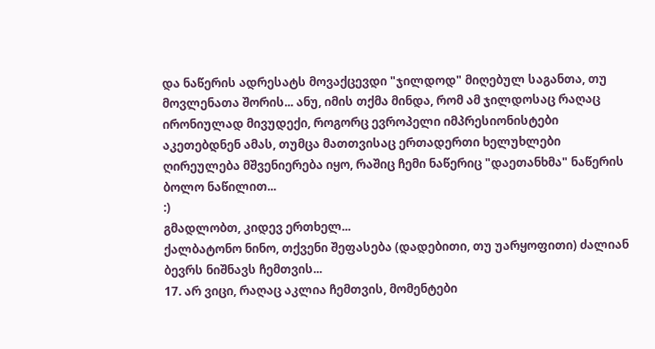და ნაწერის ადრესატს მოვაქცევდი "ჯილდოდ" მიღებულ საგანთა, თუ მოვლენათა შორის... ანუ, იმის თქმა მინდა, რომ ამ ჯილდოსაც რაღაც ირონიულად მივუდექი, როგორც ევროპელი იმპრესიონისტები აკეთებდნენ ამას, თუმცა მათთვისაც ერთადერთი ხელუხლები ღირეულება მშვენიერება იყო, რაშიც ჩემი ნაწერიც "დაეთანხმა" ნაწერის ბოლო ნაწილით...
:)
გმადლობთ, კიდევ ერთხელ...
ქალბატონო ნინო, თქვენი შეფასება (დადებითი, თუ უარყოფითი) ძალიან ბევრს ნიშნავს ჩემთვის...
17. არ ვიცი, რაღაც აკლია ჩემთვის, მომენტები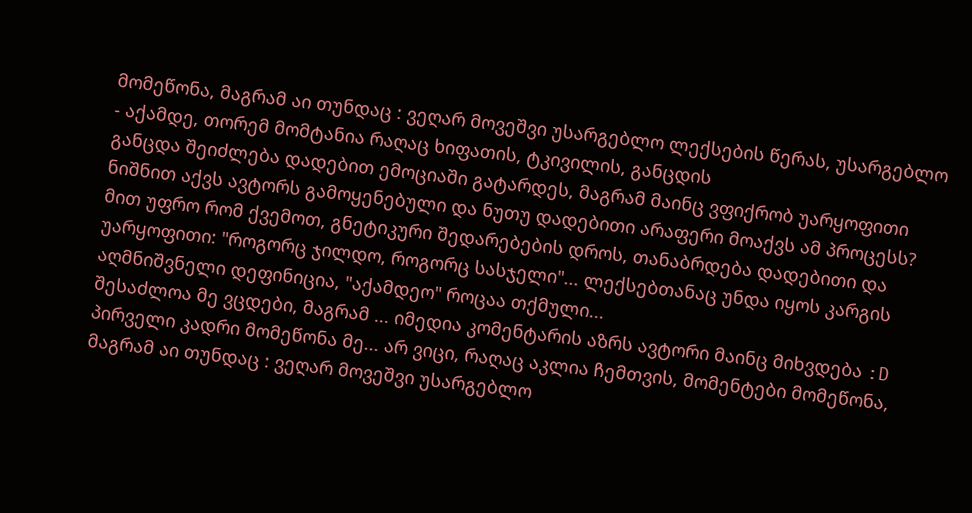მომეწონა, მაგრამ აი თუნდაც : ვეღარ მოვეშვი უსარგებლო ლექსების წერას, უსარგებლო - აქამდე, თორემ მომტანია რაღაც ხიფათის, ტკივილის, განცდის
განცდა შეიძლება დადებით ემოციაში გატარდეს, მაგრამ მაინც ვფიქრობ უარყოფითი ნიშნით აქვს ავტორს გამოყენებული და ნუთუ დადებითი არაფერი მოაქვს ამ პროცესს? მით უფრო რომ ქვემოთ, გნეტიკური შედარებების დროს, თანაბრდება დადებითი და უარყოფითი: "როგორც ჯილდო, როგორც სასჯელი"... ლექსებთანაც უნდა იყოს კარგის აღმნიშვნელი დეფინიცია, "აქამდეო" როცაა თქმული...
შესაძლოა მე ვცდები, მაგრამ ... იმედია კომენტარის აზრს ავტორი მაინც მიხვდება :D პირველი კადრი მომეწონა მე... არ ვიცი, რაღაც აკლია ჩემთვის, მომენტები მომეწონა, მაგრამ აი თუნდაც : ვეღარ მოვეშვი უსარგებლო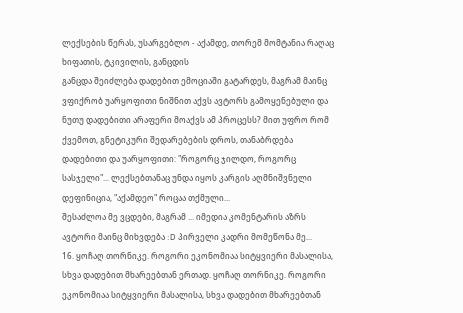ლექსების წერას, უსარგებლო - აქამდე, თორემ მომტანია რაღაც ხიფათის, ტკივილის, განცდის
განცდა შეიძლება დადებით ემოციაში გატარდეს, მაგრამ მაინც ვფიქრობ უარყოფითი ნიშნით აქვს ავტორს გამოყენებული და ნუთუ დადებითი არაფერი მოაქვს ამ პროცესს? მით უფრო რომ ქვემოთ, გნეტიკური შედარებების დროს, თანაბრდება დადებითი და უარყოფითი: "როგორც ჯილდო, როგორც სასჯელი"... ლექსებთანაც უნდა იყოს კარგის აღმნიშვნელი დეფინიცია, "აქამდეო" როცაა თქმული...
შესაძლოა მე ვცდები, მაგრამ ... იმედია კომენტარის აზრს ავტორი მაინც მიხვდება :D პირველი კადრი მომეწონა მე...
16. ყოჩაღ თორნიკე. როგორი ეკონომიაა სიტყვიერი მასალისა, სხვა დადებით მხარეებთან ერთად. ყოჩაღ თორნიკე. როგორი ეკონომიაა სიტყვიერი მასალისა, სხვა დადებით მხარეებთან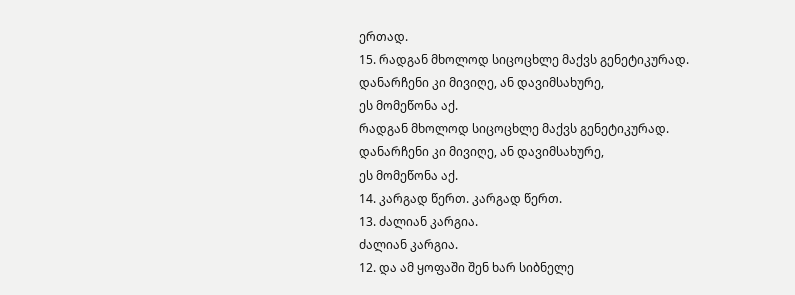ერთად.
15. რადგან მხოლოდ სიცოცხლე მაქვს გენეტიკურად. დანარჩენი კი მივიღე, ან დავიმსახურე,
ეს მომეწონა აქ.
რადგან მხოლოდ სიცოცხლე მაქვს გენეტიკურად. დანარჩენი კი მივიღე, ან დავიმსახურე,
ეს მომეწონა აქ.
14. კარგად წერთ. კარგად წერთ.
13. ძალიან კარგია.
ძალიან კარგია.
12. და ამ ყოფაში შენ ხარ სიბნელე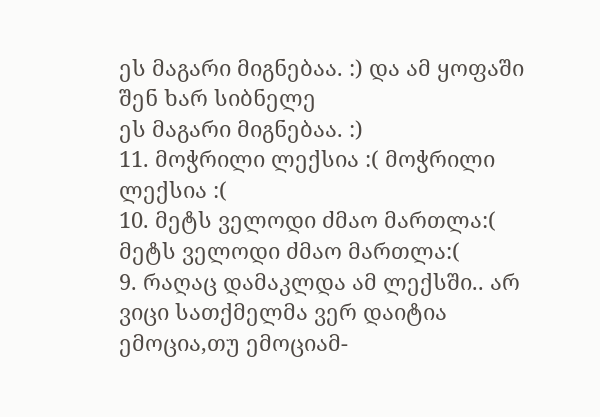ეს მაგარი მიგნებაა. :) და ამ ყოფაში შენ ხარ სიბნელე
ეს მაგარი მიგნებაა. :)
11. მოჭრილი ლექსია :( მოჭრილი ლექსია :(
10. მეტს ველოდი ძმაო მართლა:( მეტს ველოდი ძმაო მართლა:(
9. რაღაც დამაკლდა ამ ლექსში.. არ ვიცი სათქმელმა ვერ დაიტია ემოცია,თუ ემოციამ-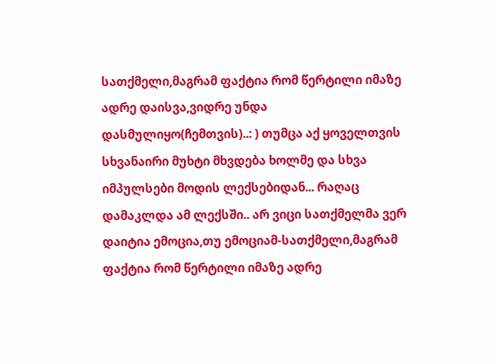სათქმელი,მაგრამ ფაქტია რომ წერტილი იმაზე ადრე დაისვა,ვიდრე უნდა დასმულიყო(ჩემთვის)..: ) თუმცა აქ ყოველთვის სხვანაირი მუხტი მხვდება ხოლმე და სხვა იმპულსები მოდის ლექსებიდან... რაღაც დამაკლდა ამ ლექსში.. არ ვიცი სათქმელმა ვერ დაიტია ემოცია,თუ ემოციამ-სათქმელი,მაგრამ ფაქტია რომ წერტილი იმაზე ადრე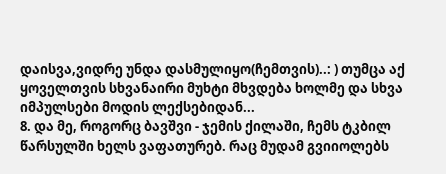დაისვა,ვიდრე უნდა დასმულიყო(ჩემთვის)..: ) თუმცა აქ ყოველთვის სხვანაირი მუხტი მხვდება ხოლმე და სხვა იმპულსები მოდის ლექსებიდან...
8. და მე, როგორც ბავშვი - ჯემის ქილაში, ჩემს ტკბილ წარსულში ხელს ვაფათურებ. რაც მუდამ გვიიოლებს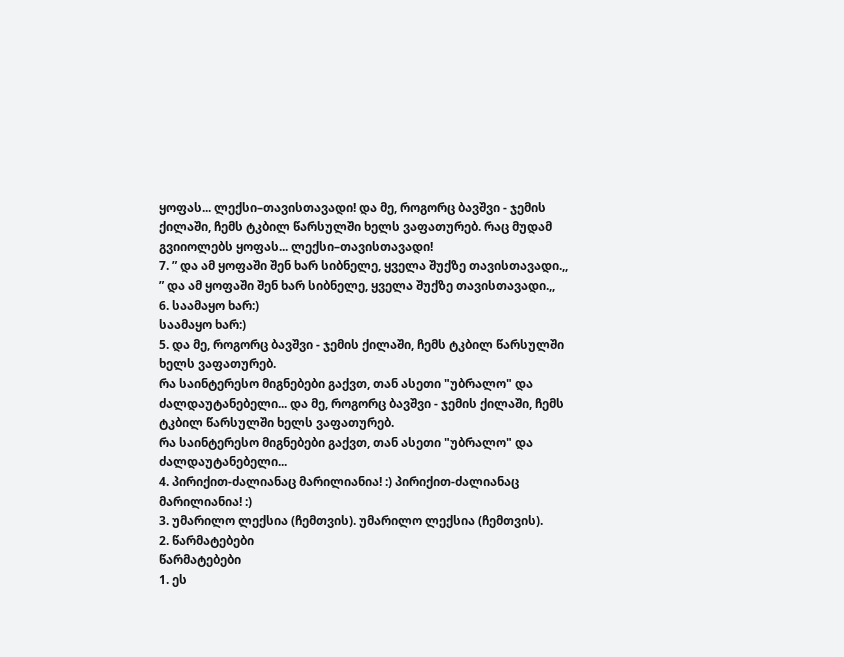ყოფას... ლექსი–თავისთავადი! და მე, როგორც ბავშვი - ჯემის ქილაში, ჩემს ტკბილ წარსულში ხელს ვაფათურებ. რაც მუდამ გვიიოლებს ყოფას... ლექსი–თავისთავადი!
7. ” და ამ ყოფაში შენ ხარ სიბნელე, ყველა შუქზე თავისთავადი.,, ” და ამ ყოფაში შენ ხარ სიბნელე, ყველა შუქზე თავისთავადი.,,
6. საამაყო ხარ:)
საამაყო ხარ:)
5. და მე, როგორც ბავშვი - ჯემის ქილაში, ჩემს ტკბილ წარსულში ხელს ვაფათურებ.
რა საინტერესო მიგნებები გაქვთ, თან ასეთი "უბრალო" და ძალდაუტანებელი... და მე, როგორც ბავშვი - ჯემის ქილაში, ჩემს ტკბილ წარსულში ხელს ვაფათურებ.
რა საინტერესო მიგნებები გაქვთ, თან ასეთი "უბრალო" და ძალდაუტანებელი...
4. პირიქით-ძალიანაც მარილიანია! :) პირიქით-ძალიანაც მარილიანია! :)
3. უმარილო ლექსია (ჩემთვის). უმარილო ლექსია (ჩემთვის).
2. წარმატებები
წარმატებები
1. ეს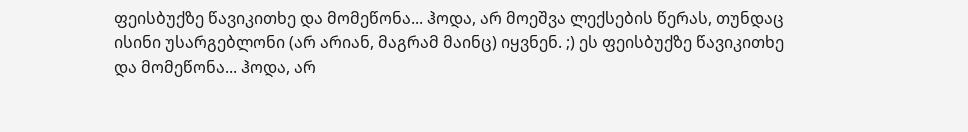ფეისბუქზე წავიკითხე და მომეწონა... ჰოდა, არ მოეშვა ლექსების წერას, თუნდაც ისინი უსარგებლონი (არ არიან, მაგრამ მაინც) იყვნენ. ;) ეს ფეისბუქზე წავიკითხე და მომეწონა... ჰოდა, არ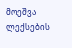მოეშვა ლექსების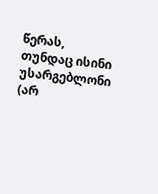წერას, თუნდაც ისინი უსარგებლონი (არ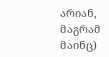არიან, მაგრამ მაინც)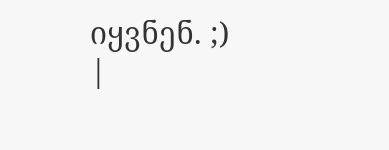იყვნენ. ;)
|